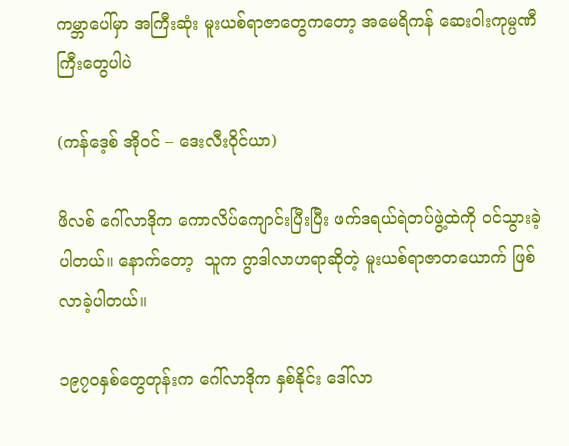ကမ္ဘာပေါ်မှာ အကြီးဆုံး မူးယစ်ရာဇာတွေကတော့ အမေရိကန် ဆေးဝါးကုမ္ပဏီကြီးတွေပါပဲ

(ကန်ဒေ့စ် အိုဝင် – ဒေးလီးဝိုင်ယာ)

ဖိလစ် ဂေါ်လာဒိုက ကောလိပ်ကျောင်းပြီးပြီး ဖက်ဒရယ်ရဲတပ်ဖွဲ့ထဲကို ဝင်သွားခဲ့ပါတယ်။ နောက်တော့  သူက ဂွာဒါလာဟရာဆိုတဲ့ မူးယစ်ရာဇာတယောက် ဖြစ်လာခဲ့ပါတယ်။

၁၉၇၀နှစ်တွေတုန်းက ဂေါ်လာဒိုက နှစ်နိုင်း ဒေါ်လာ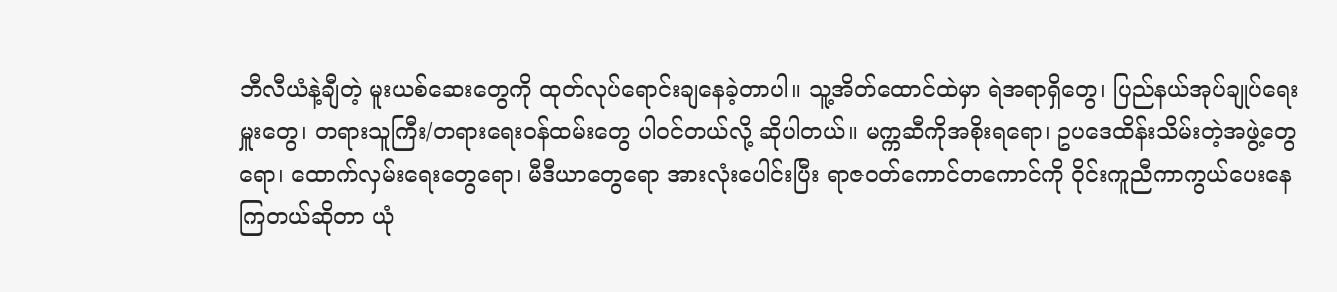ဘီလီယံနဲ့ချီတဲ့ မူးယစ်ဆေးတွေကို ထုတ်လုပ်ရောင်းချနေခဲ့တာပါ။ သူ့အိတ်ထောင်ထဲမှာ ရဲအရာရှိတွေ၊ ပြည်နယ်အုပ်ချုပ်ရေးမှူးတွေ၊ တရားသူကြီး/တရားရေးဝန်ထမ်းတွေ ပါဝင်တယ်လို့ ဆိုပါတယ်။ မက္ကဆီကိုအစိုးရရော၊ ဥပဒေထိန်းသိမ်းတဲ့အဖွဲ့တွေရော၊ ထောက်လှမ်းရေးတွေရော၊ မီဒီယာတွေရော အားလုံးပေါင်းပြီး ရာဇဝတ်ကောင်တကောင်ကို ဝိုင်းကူညီကာကွယ်ပေးနေကြတယ်ဆိုတာ ယုံ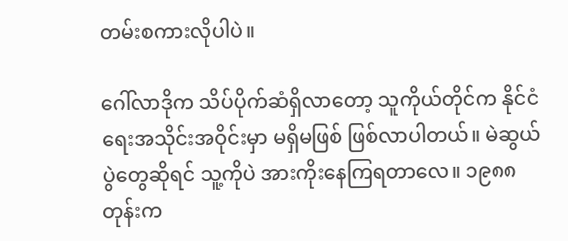တမ်းစကားလိုပါပဲ။

ဂေါ်လာဒိုက သိပ်ပိုက်ဆံရှိလာတော့ သူကိုယ်တိုင်က နိုင်ငံရေးအသိုင်းအဝိုင်းမှာ မရှိမဖြစ် ဖြစ်လာပါတယ်။ မဲဆွယ်ပွဲတွေဆိုရင် သူ့ကိုပဲ အားကိုးနေကြရတာလေ။ ၁၉၈၈တုန်းက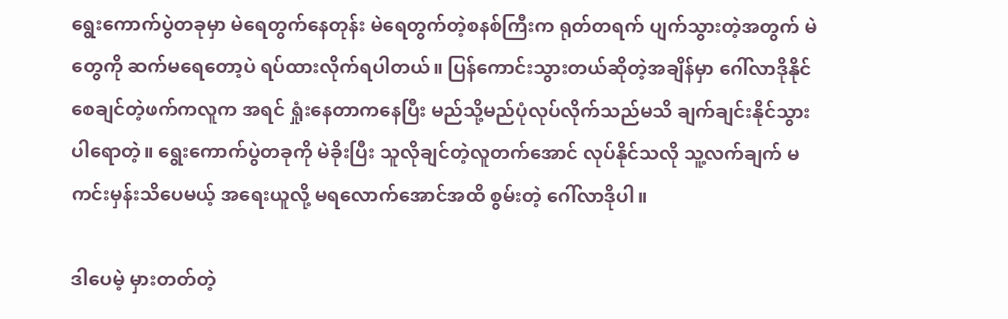ရွေးကောက်ပွဲတခုမှာ မဲရေတွက်နေတုန်း မဲရေတွက်တဲ့စနစ်ကြီးက ရုတ်တရက် ပျက်သွားတဲ့အတွက် မဲတွေကို ဆက်မရေတော့ပဲ ရပ်ထားလိုက်ရပါတယ်။ ပြန်ကောင်းသွားတယ်ဆိုတဲ့အချိန်မှာ ဂေါ်လာဒိုနိုင်စေချင်တဲ့ဖက်ကလူက အရင် ရှုံးနေတာကနေပြီး မည်သို့မည်ပုံလုပ်လိုက်သည်မသိ ချက်ချင်းနိုင်သွားပါရောတဲ့။ ရွေးကောက်ပွဲတခုကို မဲခိုးပြီး သူလိုချင်တဲ့လူတက်အောင် လုပ်နိုင်သလို သူ့လက်ချက် မကင်းမှန်းသိပေမယ့် အရေးယူလို့ မရလောက်အောင်အထိ စွမ်းတဲ့ ဂေါ်လာဒိုပါ။

ဒါပေမဲ့ မှားတတ်တဲ့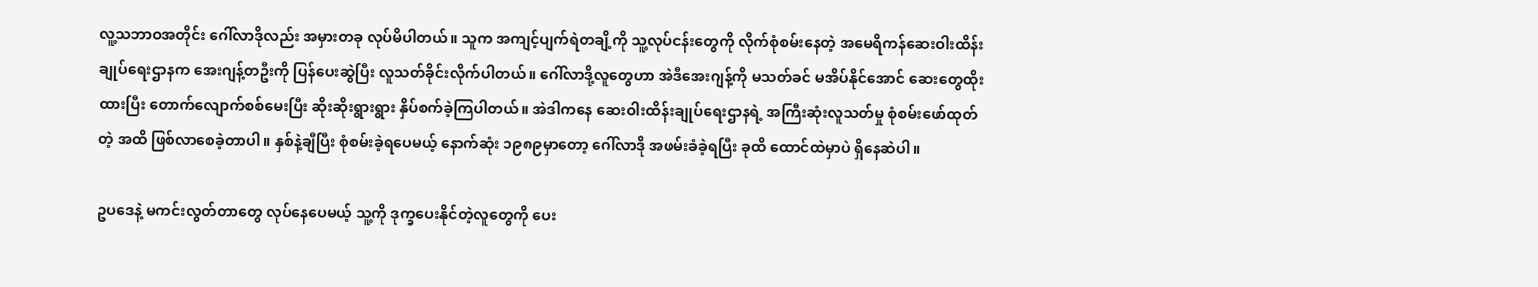လူ့သဘာဝအတိုင်း ဂေါ်လာဒိုလည်း အမှားတခု လုပ်မိပါတယ်။ သူက အကျင့်ပျက်ရဲတချိ့ကို သူ့လုပ်ငန်းတွေကို လိုက်စုံစမ်းနေတဲ့ အမေရိကန်ဆေးဝါးထိန်းချုပ်ရေးဌာနက အေးဂျန့်တဦးကို ပြန်ပေးဆွဲပြီး လူသတ်ခိုင်းလိုက်ပါတယ်။ ဂေါ်လာဒို့လူတွေဟာ အဲဒီအေးဂျန့်ကို မသတ်ခင် မအိပ်နိုင်အောင် ဆေးတွေထိုးထားပြီး တောက်လျောက်စစ်မေးပြီး ဆိုးဆိုးရွားရွား နှိပ်စက်ခဲ့ကြပါတယ်။ အဲဒါကနေ ဆေးဝါးထိန်းချုပ်ရေးဌာနရဲ့ အကြီးဆုံးလူသတ်မှု စုံစမ်းဖော်ထုတ်တဲ့ အထိ ဖြစ်လာစေခဲ့တာပါ။ နှစ်နဲ့ချီပြီး စုံစမ်းခဲ့ရပေမယ့် နောက်ဆုံး ၁၉၈၉မှာတော့ ဂေါ်လာဒို အဖမ်းခံခဲ့ရပြီး ခုထိ ထောင်ထဲမှာပဲ ရှိနေဆဲပါ။

ဥပဒေနဲ့ မကင်းလွတ်တာတွေ လုပ်နေပေမယ့် သူ့ကို ဒုက္ခပေးနိုင်တဲ့လူတွေကို ပေး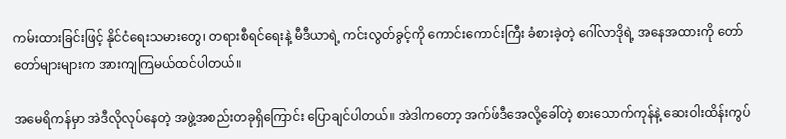ကမ်းထားခြင်းဖြင့် နိုင်ငံရေးသမားတွေ၊ တရားစီရင်ရေးနဲ့ မီဒီယာရဲ့ ကင်းလွတ်ခွင့်ကို ကောင်းကောင်းကြီး ခံစားခဲ့တဲ့ ဂေါ်လာဒိုရဲ့ အနေအထားကို တော်တော်များများက အားကျကြမယ်ထင်ပါတယ်။

အမေရိကန်မှာ အဲဒီလိုလုပ်နေတဲ့ အဖွဲ့အစည်းတခုရှိကြောင်း ပြောချင်ပါတယ်။ အဲဒါကတော့ အက်ဖ်ဒီအေလို့ခေါ်တဲ့ စားသောက်ကုန်နဲ့ ဆေးဝါးထိန်းကွပ်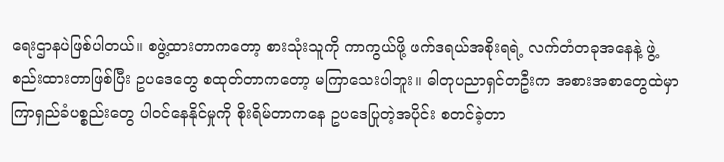ရေးဌာနပဲဖြစ်ပါတယ်။ စဖွဲ့ထားတာကတော့ စားသုံးသူကို ကာကွယ်ဖို့ ဖက်ဒရယ်အစိုးရရဲ့ လက်တံတခုအနေနဲ့ ဖွဲ့စည်းထားတာဖြစ်ပြီး ဥပဒေတွေ စထုတ်တာကတော့ မကြာသေးပါဘူး။ ဓါတုပညာရှင်တဦးက အစားအစာတွေထဲမှာ ကြာရှည်ခံပစ္စည်းတွေ ပါဝင်နေနိုင်မှုကို စိုးရိမ်တာကနေ ဥပဒေပြုတဲ့အပိုင်း စတင်ခဲ့တာ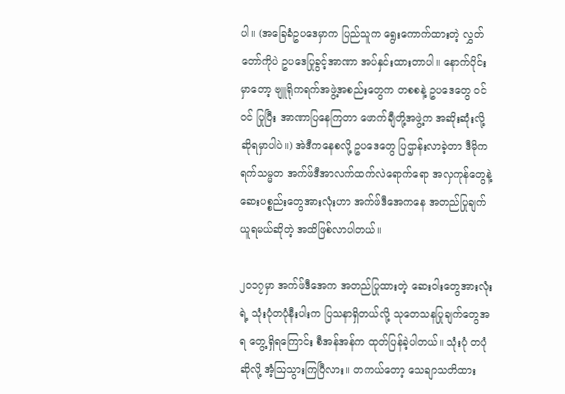ပါ။ (အခြေခံဥပဒေမှာက ပြည်သူက ရွေးကောက်ထားတဲ့ လွှတ်တော်ကိုပဲ ဥပဒေပြုခွင့်အာဏာ အပ်နှင်းထားတာပါ။ နောက်ပိုင်းမှာတော့ ဗျူရိုကရက်အဖွဲ့အစည်းတွေက တစစနဲ့ ဥပဒေတွေ ဝင် ဝင် ပြုပြီး အာဏာပြနေကြတာ ဖောက်ချီတို့အဖွဲ့က အဆိုးဆုံးလို့ ဆိုရမှာပါပဲ။) အဲဒီကနေစလို့ ဥပဒေတွေ ပြဌာန်းလာခဲ့တာ ဒီမိုကရက်သမ္မတ အက်ဖ်ဒီအာလက်ထက်လဲရောက်ရော အလှကုန်တွေနဲ့ ဆေးပစ္စည်းတွေအားလုံးဟာ အက်ဖ်ဒီအေကနေ အတည်ပြုချက်ယူရမယ်ဆိုတဲ့ အထိဖြစ်လာပါတယ်။

၂၀၁၇မှာ အက်ဖ်ဒီအေက အတည်ပြုထားတဲ့ ဆေးဝါးတွေအားလုံးရဲ့ သုံးပုံတပုံနီးပါးက ပြသနာရှိတယ်လို့ သုတေသနပြုချက်တွေအရ တွေ့ရှိရကြောင်း စီအန်အန်က ထုတ်ပြန်ခဲ့ပါတယ်။ သုံးပုံ တပုံဆိုလို့ အံ့ဩသွားကြပြီလား။ တကယ်တော့ သေချာသတိထား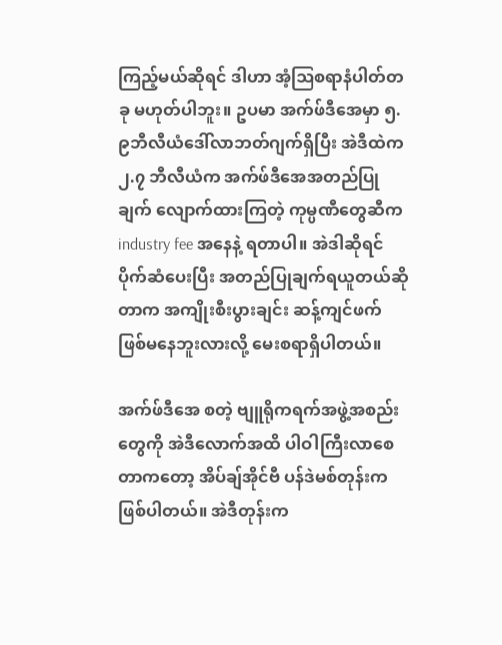ကြည့်မယ်ဆိုရင် ဒါဟာ အံ့ဩစရာနံပါတ်တခု မဟုတ်ပါဘူး။ ဥပမာ အက်ဖ်ဒီအေမှာ ၅.၉ဘီလီယံဒေါ်လာဘတ်ဂျက်ရှိပြီး အဲဒီထဲက ၂.၇ ဘီလီယံက အက်ဖ်ဒီအေအတည်ပြုချက် လျောက်ထားကြတဲ့ ကုမ္ပဏီတွေဆီက industry fee အနေနဲ့ ရတာပါ။ အဲဒါဆိုရင် ပိုက်ဆံပေးပြီး အတည်ပြုချက်ရယူတယ်ဆိုတာက အကျိုးစီးပွားချင်း ဆန့်ကျင်ဖက် ဖြစ်မနေဘူးလားလို့ မေးစရာရှိပါတယ်။

အက်ဖ်ဒီအေ စတဲ့ ဗျူရိုကရက်အဖွဲ့အစည်းတွေကို အဲဒီလောက်အထိ ပါဝါကြီးလာစေတာကတော့ အိပ်ချ်အိုင်ဗီ ပန်ဒဲမစ်တုန်းက ဖြစ်ပါတယ်။ အဲဒီတုန်းက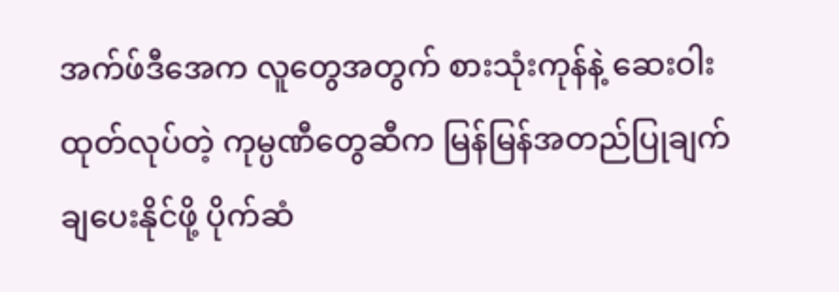အက်ဖ်ဒီအေက လူတွေအတွက် စားသုံးကုန်နဲ့ ဆေးဝါးထုတ်လုပ်တဲ့ ကုမ္ပဏီတွေဆီက မြန်မြန်အတည်ပြုချက် ချပေးနိုင်ဖို့ ပိုက်ဆံ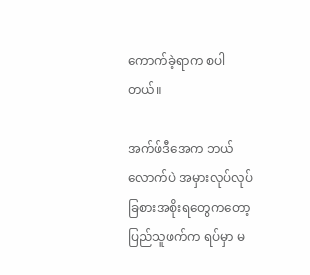ကောက်ခဲ့ရာက စပါတယ်။

အက်ဖ်ဒီအေက ဘယ်လောက်ပဲ အမှားလုပ်လုပ် ခြစားအစိုးရတွေကတော့ ပြည်သူဖက်က ရပ်မှာ မ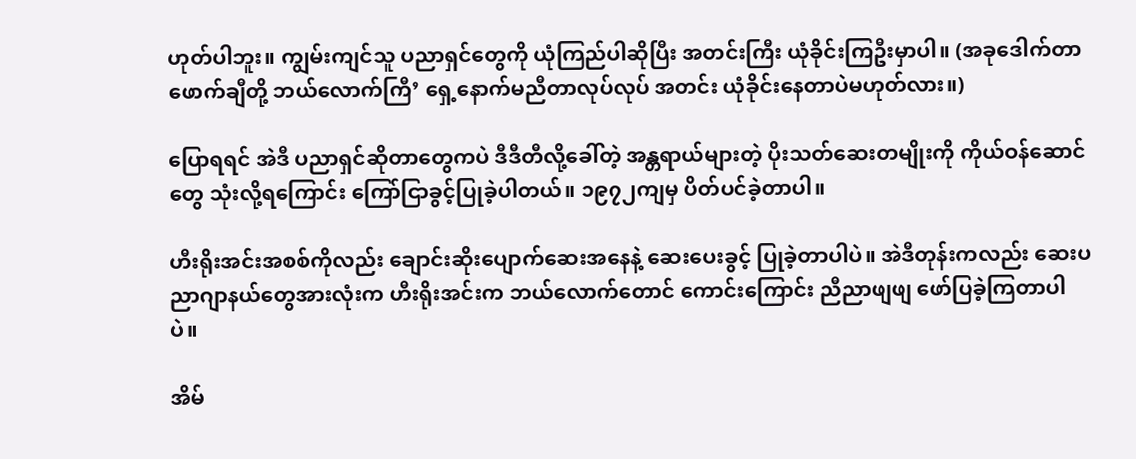ဟုတ်ပါဘူး။ ကျွမ်းကျင်သူ ပညာရှင်တွေကို ယုံကြည်ပါဆိုပြီး အတင်းကြီး ယုံခိုင်းကြဦးမှာပါ။ (အခုဒေါက်တာဖောက်ချီတို့ ဘယ်လောက်ကြီ’ ရှေ့နောက်မညီတာလုပ်လုပ် အတင်း ယုံခိုင်းနေတာပဲမဟုတ်လား။)

ပြောရရင် အဲဒီ ပညာရှင်ဆိုတာတွေကပဲ ဒီဒီတီလို့ခေါ်တဲ့ အန္တရာယ်များတဲ့ ပိုးသတ်ဆေးတမျိုးကို ကိုယ်ဝန်ဆောင်တွေ သုံးလို့ရကြောင်း ကြော်ငြာခွင့်ပြုခဲ့ပါတယ်။ ၁၉၇၂ကျမှ ပိတ်ပင်ခဲ့တာပါ။

ဟီးရိုးအင်းအစစ်ကိုလည်း ချောင်းဆိုးပျောက်ဆေးအနေနဲ့ ဆေးပေးခွင့် ပြုခဲ့တာပါပဲ။ အဲဒီတုန်းကလည်း ဆေးပညာဂျာနယ်တွေအားလုံးက ဟီးရိုးအင်းက ဘယ်လောက်တောင် ကောင်းကြောင်း ညီညာဖျဖျ ဖော်ပြခဲ့ကြတာပါပဲ။

အိမ်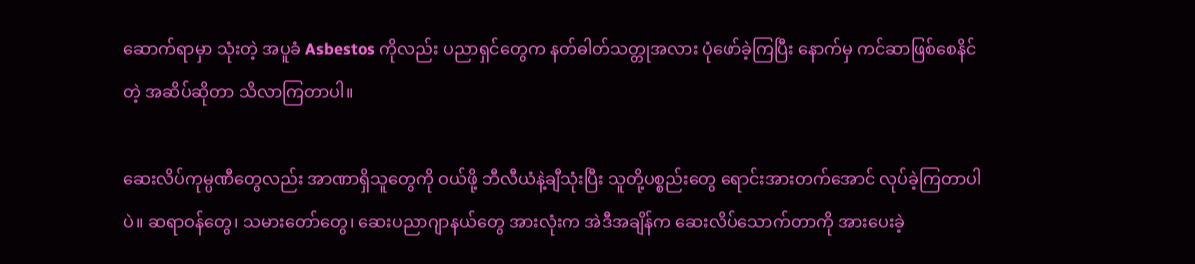ဆောက်ရာမှာ သုံးတဲ့ အပူခံ Asbestos ကိုလည်း ပညာရှင်တွေက နတ်ဓါတ်သတ္တုအလား ပုံဖော်ခဲ့ကြပြီး နောက်မှ ကင်ဆာဖြစ်စေနိင်တဲ့ အဆိပ်ဆိုတာ သိလာကြတာပါ။

ဆေးလိပ်ကုမ္ပဏီတွေလည်း အာဏာရှိသူတွေကို ဝယ်ဖို့ ဘီလီယံနဲ့ချီသုံးပြီး သူတို့ပစ္စည်းတွေ ရောင်းအားတက်အောင် လုပ်ခဲ့ကြတာပါပဲ။ ဆရာဝန်တွေ၊ သမားတော်တွေ၊ ဆေးပညာဂျာနယ်တွေ အားလုံးက အဲဒီအချိန်က ဆေးလိပ်သောက်တာကို အားပေးခဲ့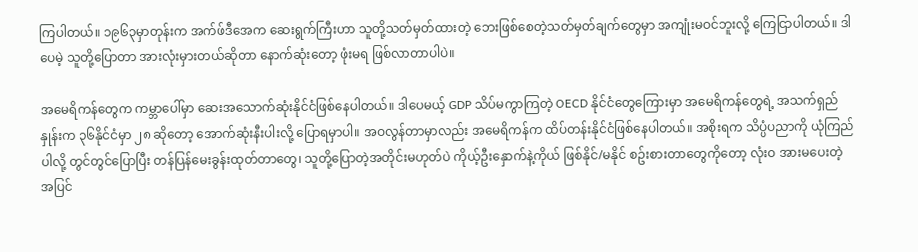ကြပါတယ်။ ၁၉၆၃မှာတုန်းက အက်ဖ်ဒီအေက ဆေးရွက်ကြီးဟာ သူတို့သတ်မှတ်ထားတဲ့ ဘေးဖြစ်စေတဲ့သတ်မှတ်ချက်တွေမှာ အကျုံးမဝင်ဘူးလို့ ကြေငြာပါတယ်။ ဒါပေမဲ့ သူတို့ပြောတာ အားလုံးမှားတယ်ဆိုတာ နောက်ဆုံးတော့ ဖုံးမရ ဖြစ်လာတာပါပဲ။

အမေရိကန်တွေက ကမ္ဘာပေါ်မှာ ဆေးအသောက်ဆုံးနိုင်ငံဖြစ်နေပါတယ်။ ဒါပေမယ့် GDP သိပ်မကွာကြတဲ့ OECD နိုင်ငံတွေကြေားမှာ အမေရိကန်တွေရဲ့ အသက်ရှည်နှုန်းက ၃၆နိုင်ငံမှာ ၂၈ ဆိုတော့ အောက်ဆုံးနီးပါးလို့ ပြောရမှာပါ။ အဝလွန်တာမှာလည်း အမေရိကန်က ထိပ်တန်းနိုင်ငံဖြစ်နေပါတယ်။ အစိုးရက သိပ္ပံပညာကို ယုံကြည်ပါလို့ တွင်တွင်ပြောပြီး တန်ပြန်မေးခွန်းထုတ်တာတွေ၊ သူတို့ပြောတဲ့အတိုင်းမဟုတ်ပဲ ကိုယ့်ဦးနှောက်နဲ့ကိုယ် ဖြစ်နိုင်/မနိုင် စဥ်းစားတာတွေကိုတော့ လုံးဝ အားမပေးတဲ့အပြင်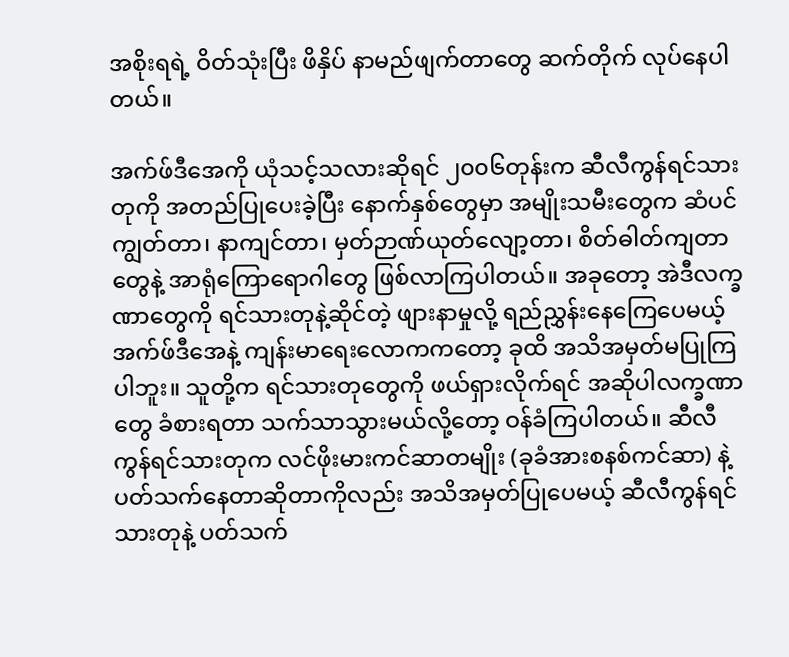အစိုးရရဲ့ ဝိတ်သုံးပြီး ဖိနှိပ် နာမည်ဖျက်တာတွေ ဆက်တိုက် လုပ်နေပါတယ်။

အက်ဖ်ဒီအေကို ယုံသင့်သလားဆိုရင် ၂၀၀၆တုန်းက ဆီလီကွန်ရင်သားတုကို အတည်ပြုပေးခဲ့ပြီး နောက်နှစ်တွေမှာ အမျိုးသမီးတွေက ဆံပင်ကျွတ်တာ၊ နာကျင်တာ၊ မှတ်ဉာဏ်ယုတ်လျော့တာ၊ စိတ်ဓါတ်ကျတာတွေနဲ့ အာရုံကြောရောဂါတွေ ဖြစ်လာကြပါတယ်။ အခုတော့ အဲဒီလက္ခဏာတွေကို ရင်သားတုနဲ့ဆိုင်တဲ့ ဖျားနာမှုလို့ ရည်ညွှန်းနေကြေပေမယ့် အက်ဖ်ဒီအေနဲ့ ကျန်းမာရေးလောကကတော့ ခုထိ အသိအမှတ်မပြုကြပါဘူး။ သူတို့က ရင်သားတုတွေကို ဖယ်ရှားလိုက်ရင် အဆိုပါလက္ခဏာတွေ ခံစားရတာ သက်သာသွားမယ်လို့တော့ ဝန်ခံကြပါတယ်။ ဆီလီကွန်ရင်သားတုက လင်ဖိုးမားကင်ဆာတမျိုး (ခုခံအားစနစ်ကင်ဆာ) နဲ့ ပတ်သက်နေတာဆိုတာကိုလည်း အသိအမှတ်ပြုပေမယ့် ဆီလီကွန်ရင်သားတုနဲ့ ပတ်သက်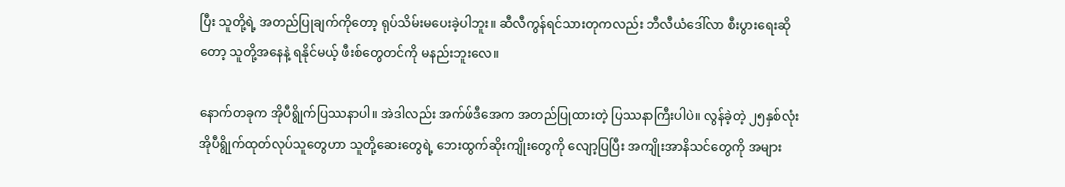ပြီး သူတို့ရဲ့ အတည်ပြုချက်ကိုတော့ ရုပ်သိမ်းမပေးခဲ့ပါဘူး။ ဆီလီကွန်ရင်သားတုကလည်း ဘီလီယံဒေါ်လာ စီးပွားရေးဆိုတော့ သူတို့အနေနဲ့ ရနိုင်မယ့် ဖီးစ်တွေတင်ကို မနည်းဘူးလေ။

နောက်တခုက အိုပီရွိုက်ပြဿနာပါ။ အဲဒါလည်း အက်ဖ်ဒီအေက အတည်ပြုထားတဲ့ ပြဿနာကြီးပါပဲ။ လွန်ခဲ့တဲ့ ၂၅နှစ်လုံး အိုပီရွိုက်ထုတ်လုပ်သူတွေဟာ သူတို့ဆေးတွေရဲ့ ဘေးထွက်ဆိုးကျိုးတွေကို လျော့ပြပြီး အကျိုးအာနိသင်တွေကို အများ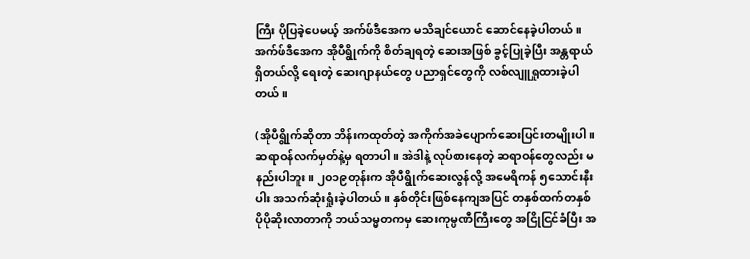ကြီး ပိုပြခဲ့ပေမယ့် အက်ဖ်ဒီအေက မသိချင်ယောင် ဆောင်နေခဲ့ပါတယ်။ အက်ဖ်ဒီအေက အိုပီရွိုက်ကို စိတ်ချရတဲ့ ဆေးအဖြစ် ခွင့်ပြုခဲ့ပြီး အန္တရာယ်ရှိတယ်လို့ ရေးတဲ့ ဆေးဂျာနယ်တွေ ပညာရှင်တွေကို လစ်လျူရှုထားခဲ့ပါတယ်။

(အိုပီရွိုက်ဆိုတာ ဘိန်းကထုတ်တဲ့ အကိုက်အခဲပျောက်ဆေးပြင်းတမျိုးပါ။ ဆရာဝန်လက်မှတ်နဲ့မှ ရတာပါ။ အဲဒါနဲ့ လုပ်စားနေတဲ့ ဆရာဝန်တွေလည်း မနည်းပါဘူး။ ၂၀၁၉တုန်းက အိုပီရွိုက်ဆေးလွန်လို့ အမေရိကန် ၅သောင်းနီးပါး အသက်ဆုံးရှုံးခဲ့ပါတယ်။ နှစ်တိုင်းဖြစ်နေကျအပြင် တနှစ်ထက်တနှစ် ပိုပိုဆိုးလာတာကို ဘယ်သမ္မတကမှ ဆေးကုမ္ပဏီကြီးတွေ အငြိုငြင်ခံပြီး အ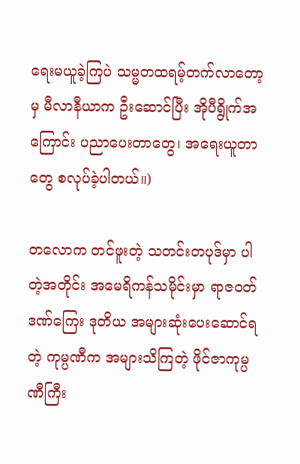ရေးမယူခဲ့ကြပဲ သမ္မတထရမ့်တက်လာတော့မှ မီလာနီယာက ဦးဆောင်ပြီး အိုပီရွိုက်အကြောင်း ပညာပေးတာတွေ၊ အရေးယူတာတွေ စလုပ်ခဲ့ပါတယ်။)

တလောက တင်ဖူးတဲ့ သတင်းတပုဒ်မှာ ပါတဲ့အတိုင်း အမေရိကန်သမိုင်းမှာ ရာဇဝတ်ဒဏ်ကြေး ဒုတိယ အများဆုံးပေးဆောင်ရတဲ့ ကုမ္ပဏီက အများသိကြတဲ့ ဖိုင်ဇာကုမ္ပဏီကြီး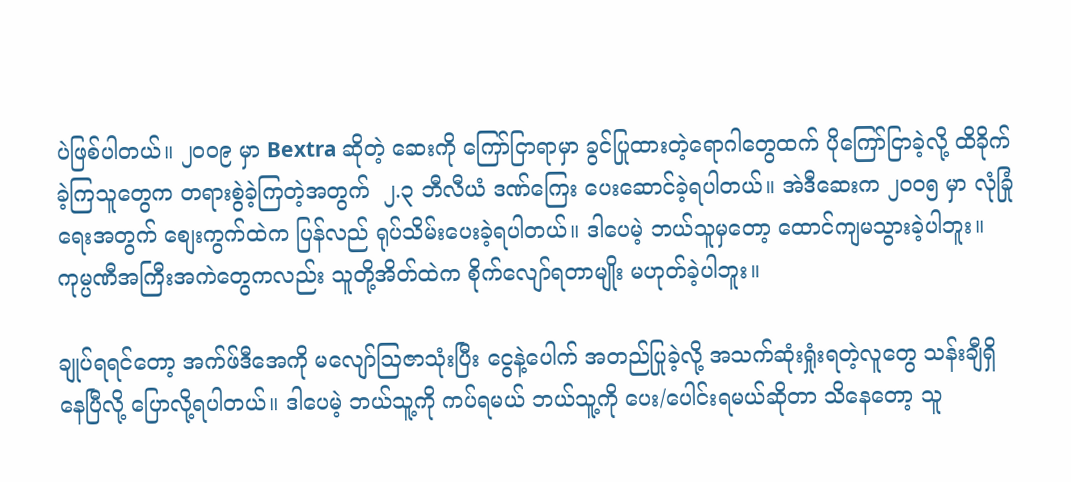ပဲဖြစ်ပါတယ်။ ၂၀၀၉ မှာ Bextra ဆိုတဲ့ ဆေးကို ကြော်ငြာရာမှာ ခွင်ပြုထားတဲ့ရောဂါတွေထက် ပိုကြော်ငြာခဲ့လို့ ထိခိုက်ခဲ့ကြသူတွေက တရားစွဲခဲ့ကြတဲ့အတွက်  ၂.၃ ဘီလီယံ ဒဏ်ကြေး ပေးဆောင်ခဲ့ရပါတယ်။ အဲဒီဆေးက ၂၀၀၅ မှာ လုံခြုံရေးအတွက် စျေးကွက်ထဲက ပြန်လည် ရုပ်သိမ်းပေးခဲ့ရပါတယ်။ ဒါပေမဲ့ ဘယ်သူမှတော့ ထောင်ကျမသွားခဲ့ပါဘူး။ ကုမ္ပဏီအကြီးအကဲတွေကလည်း သူတို့အိတ်ထဲက စိုက်လျော်ရတာမျိုး မဟုတ်ခဲ့ပါဘူး။

ချုပ်ရရင်တော့ အက်ဖ်ဒီအေကို မလျော်ဩဇာသုံးပြီး ငွေနဲ့ပေါက် အတည်ပြုခဲ့လို့ အသက်ဆုံးရှုံးရတဲ့လူတွေ သန်းချီရှိနေပြီလို့ ပြောလို့ရပါတယ်။ ဒါပေမဲ့ ဘယ်သူ့ကို ကပ်ရမယ် ဘယ်သူ့ကို ပေး/ပေါင်းရမယ်ဆိုတာ သိနေတော့ သူ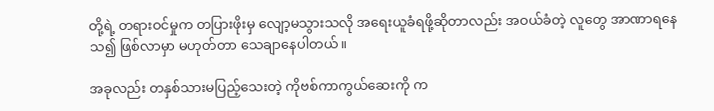တို့ရဲ့ တရားဝင်မှုက တပြားဖိုးမှ လျော့မသွားသလို အရေးယူခံရဖို့ဆိုတာလည်း အဝယ်ခံတဲ့ လူတွေ အာဏာရနေသ၍ ဖြစ်လာမှာ မဟုတ်တာ သေချာနေပါတယ်။

အခုလည်း တနှစ်သားမပြည့်သေးတဲ့ ကိုဗစ်ကာကွယ်ဆေးကို က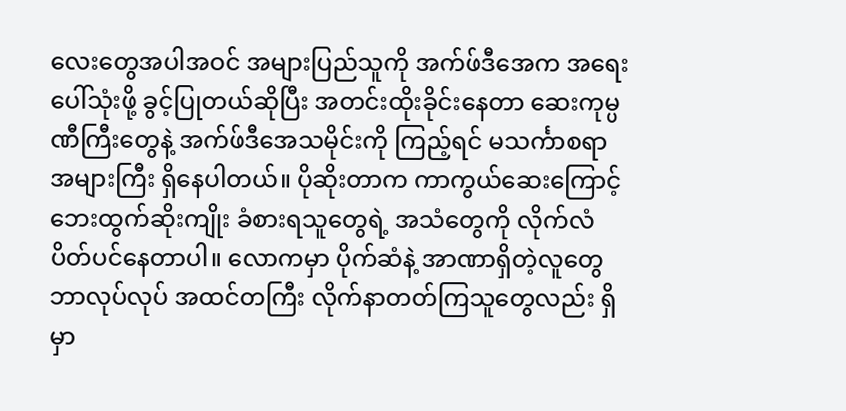လေးတွေအပါအဝင် အများပြည်သူကို အက်ဖ်ဒီအေက အရေးပေါ်သုံးဖို့ ခွင့်ပြုတယ်ဆိုပြီး အတင်းထိုးခိုင်းနေတာ ဆေးကုမ္ပဏီကြီးတွေနဲ့ အက်ဖ်ဒီအေသမိုင်းကို ကြည့်ရင် မသင်္ကာစရာ အများကြီး ရှိနေပါတယ်။ ပိုဆိုးတာက ကာကွယ်ဆေးကြောင့် ဘေးထွက်ဆိုးကျိုး ခံစားရသူတွေရဲ့ အသံတွေကို လိုက်လံပိတ်ပင်နေတာပါ။ လောကမှာ ပိုက်ဆံနဲ့ အာဏာရှိတဲ့လူတွေ ဘာလုပ်လုပ် အထင်တကြီး လိုက်နာတတ်ကြသူတွေလည်း ရှိမှာ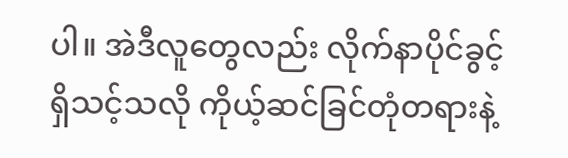ပါ။ အဲဒီလူတွေလည်း လိုက်နာပိုင်ခွင့် ရှိသင့်သလို ကိုယ့်ဆင်ခြင်တုံတရားနဲ့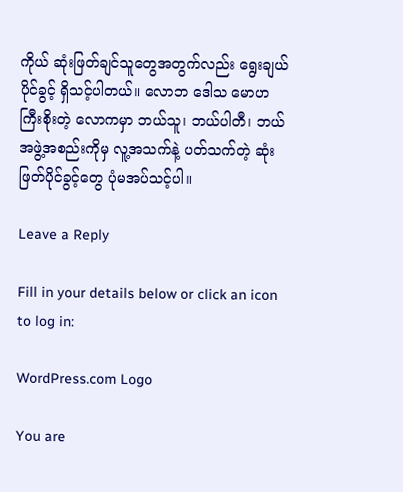ကိုယ် ဆုံးဖြတ်ချင်သူတွေအတွက်လည်း ရွေးချယ်ပိုင်ခွင့် ရှိသင့်ပါတယ်။ လောဘ ဒေါသ မောဟ ကြီးစိုးတဲ့ လောကမှာ ဘယ်သူ၊ ဘယ်ပါတီ၊ ဘယ်အဖွဲ့အစည်းကိုမှ လူ့အသက်နဲ့ ပတ်သက်တဲ့ ဆုံးဖြတ်ပိုင်ခွင့်တွေ ပုံမအပ်သင့်ပါ။

Leave a Reply

Fill in your details below or click an icon to log in:

WordPress.com Logo

You are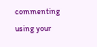commenting using your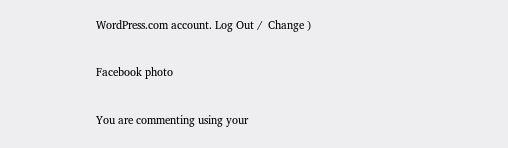WordPress.com account. Log Out /  Change )

Facebook photo

You are commenting using your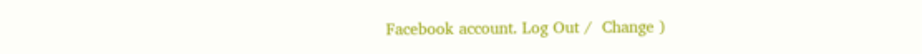Facebook account. Log Out /  Change )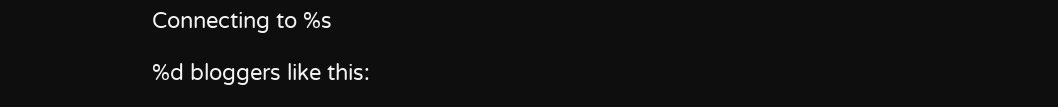Connecting to %s

%d bloggers like this: